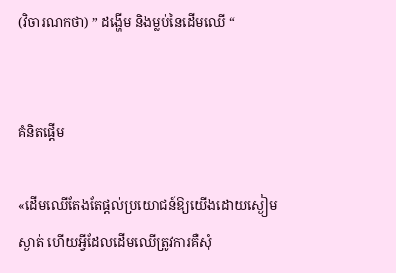(វិចារណកថា) ” ដង្ហើម និងម្លប់នៃដើមឈើ “


គំនិតផ្តើម

«ដើមឈើតែងតែផ្តល់ប្រយោជន៍ឱ្យយើងដោយស្ងៀមស្ងាត់ ហើយអ្វីដែលដើមឈើត្រូវការគឺសុំ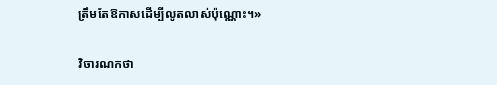ត្រឹមតែឱកាសដើម្បីលូតលាស់ប៉ុណ្ណោះ។»

វិចារណកថា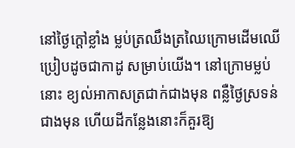នៅថ្ងៃក្តៅខ្លាំង ម្លប់ត្រឈឹងត្រឈៃក្រោមដើមឈើ ប្រៀបដូចជាកាដូ សម្រាប់យើង។ នៅក្រោមម្លប់នោះ ខ្យល់អាកាសត្រជាក់ជាងមុន ពន្លឺថ្ងៃស្រទន់ជាងមុន ហើយដីកន្លែងនោះក៏គួរឱ្យ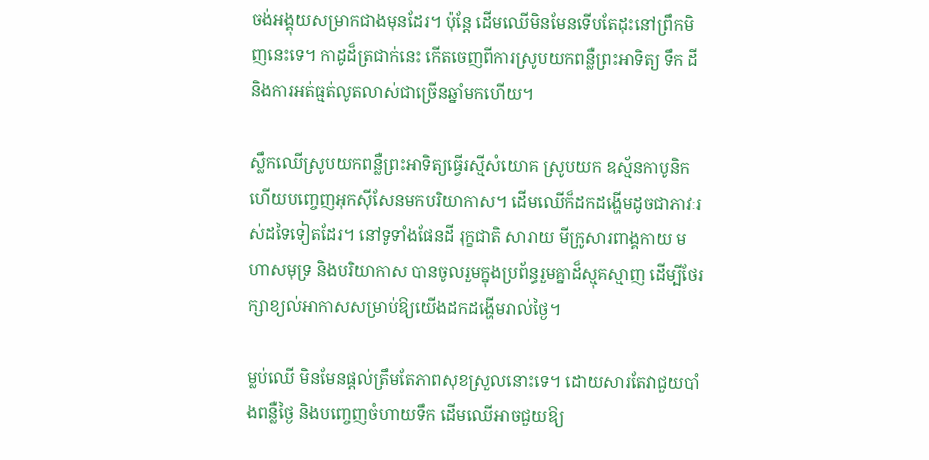ចង់អង្គុយសម្រាកជាងមុនដែរ។ ប៉ុន្តែ ដើមឈើមិនមែនទើបតែដុះនៅព្រឹកមិញនេះទេ។ កាដូដ៏ត្រជាក់នេះ កើតចេញពីការស្រូបយកពន្លឺព្រះអាទិត្យ ទឹក ដី និងការអត់ធ្មត់លូតលាស់ជាច្រើនឆ្នាំមកហើយ។

ស្លឹកឈើស្រូបយកពន្លឺព្រះអាទិត្យធ្វើរស្មីសំយោគ ស្រូបយក ឧស្ម័នកាបូនិក ហើយបញ្ចេញអុកស៊ីសែនមកបរិយាកាស។ ដើមឈើក៏ដកដង្ហើមដូចជាភាវៈរស់ដទៃទៀតដែរ។ នៅទូទាំងផែនដី រុក្ខជាតិ សារាយ មីក្រូសារពាង្គកាយ មហាសមុទ្រ និងបរិយាកាស បានចូលរួមក្នុងប្រព័ន្ធរួមគ្នាដ៏ស្មុគស្មាញ ដើម្បីថែរក្សាខ្យល់អាកាសសម្រាប់ឱ្យយើងដកដង្ហើមរាល់ថ្ងៃ។

ម្លប់ឈើ មិនមែនផ្តល់ត្រឹមតែភាពសុខស្រួលនោះទេ។ ដោយសារតែវាជួយបាំងពន្លឺថ្ងៃ និងបញ្ចេញចំហាយទឹក ដើមឈើអាចជួយឱ្យ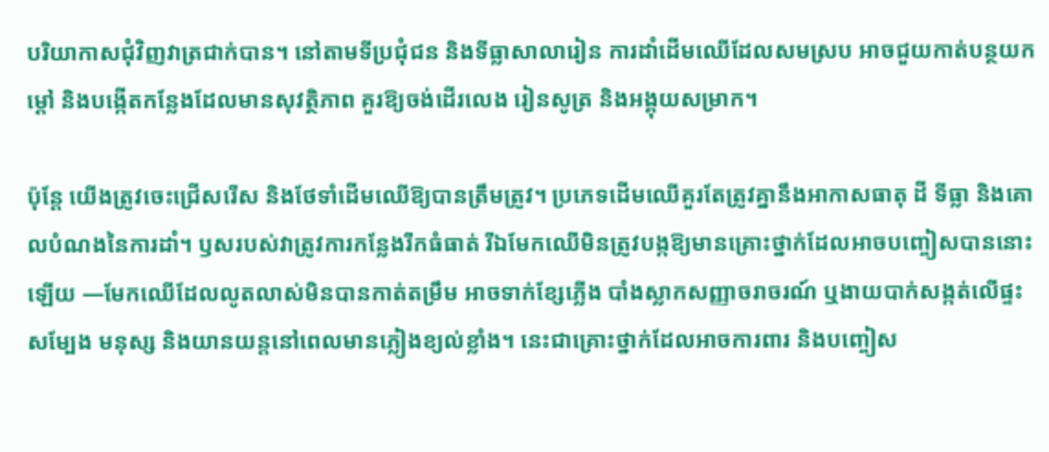បរិយាកាសជុំវិញវាត្រជាក់បាន។ នៅតាមទីប្រជុំជន និងទីធ្លាសាលារៀន ការដាំដើមឈើដែលសមស្រប អាចជួយកាត់បន្ថយកម្ដៅ និងបង្កើតកន្លែងដែលមានសុវត្ថិភាព គួរឱ្យចង់ដើរលេង រៀនសូត្រ និងអង្គុយសម្រាក។

ប៉ុន្តែ យើងត្រូវចេះជ្រើសរើស និងថែទាំដើមឈើឱ្យបានត្រឹមត្រូវ។ ប្រភេទដើមឈើគួរតែត្រូវគ្នានឹងអាកាសធាតុ ដី ទីធ្លា និងគោលបំណងនៃការដាំ។ ឫសរបស់វាត្រូវការកន្លែងរីកធំធាត់ រីឯមែកឈើមិនត្រូវបង្កឱ្យមានគ្រោះថ្នាក់ដែលអាចបញ្ចៀសបាននោះឡើយ —មែកឈើដែលលូតលាស់មិនបានកាត់តម្រឹម អាចទាក់ខ្សែភ្លើង បាំងស្លាកសញ្ញាចរាចរណ៍ ឬងាយបាក់សង្កត់លើផ្ទះសម្បែង មនុស្ស និងយានយន្តនៅពេលមានភ្លៀងខ្យល់ខ្លាំង។ នេះជាគ្រោះថ្នាក់ដែលអាចការពារ និងបញ្ចៀស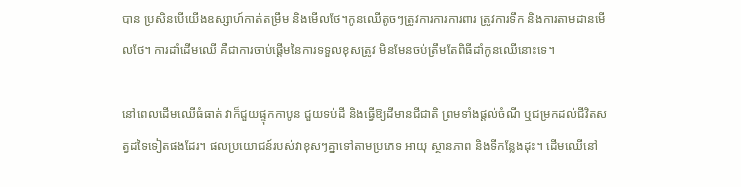បាន ប្រសិនបើយើងឧស្សាហ៍កាត់តម្រឹម និងមើលថែ។កូនឈើតូចៗត្រូវការការការពារ ត្រូវការទឹក និងការតាមដានមើលថែ។ ការដាំដើមឈើ គឺជាការចាប់ផ្តើមនៃការទទួលខុសត្រូវ មិនមែនចប់ត្រឹមតែពិធីដាំកូនឈើនោះទេ។

នៅពេលដើមឈើធំធាត់ វាក៏ជួយផ្ទុកកាបូន ជួយទប់ដី និងធ្វើឱ្យដីមានជីជាតិ ព្រមទាំងផ្តល់ចំណី ឬជម្រកដល់ជីវិតសត្វដទៃទៀតផងដែរ។ ផលប្រយោជន៍របស់វាខុសៗគ្នាទៅតាមប្រភេទ អាយុ ស្ថានភាព និងទីកន្លែងដុះ។ ដើមឈើនៅ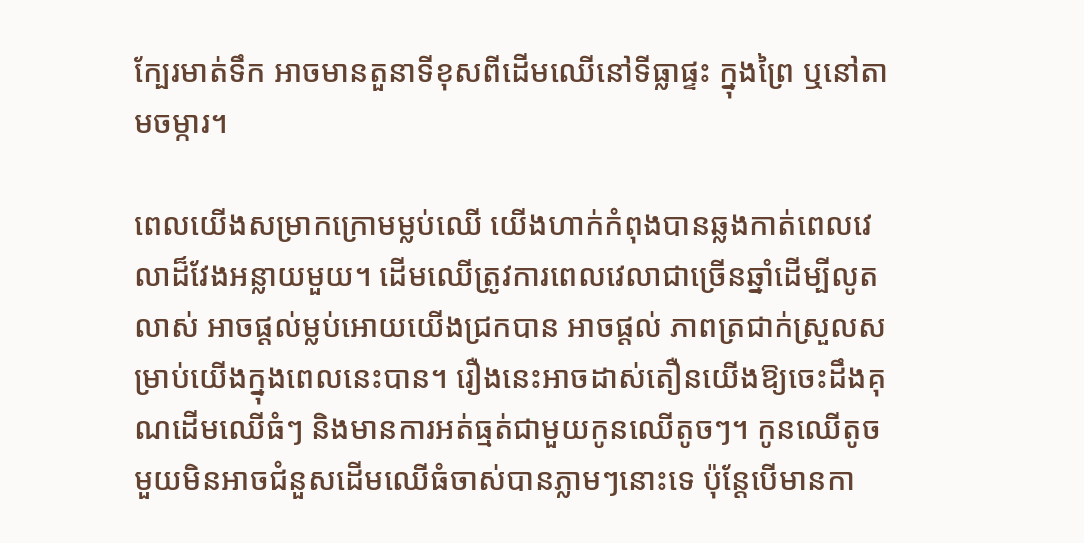ក្បែរមាត់ទឹក អាចមានតួនាទីខុសពីដើមឈើនៅទីធ្លាផ្ទះ ក្នុងព្រៃ ឬនៅតាមចម្ការ។

ពេលយើងសម្រាកក្រោមម្លប់ឈើ យើងហាក់កំពុងបានឆ្លងកាត់ពេលវេលាដ៏វែងអន្លាយមួយ។ ដើមឈើត្រូវការពេលវេលាជាច្រើនឆ្នាំដើម្បីលូតលាស់ អាចផ្ដល់ម្លប់អោយយើងជ្រកបាន អាចផ្ដល់ ភាពត្រជាក់ស្រួលសម្រាប់យើងក្នុងពេលនេះបាន។ រឿងនេះអាចដាស់តឿនយើងឱ្យចេះដឹងគុណដើមឈើធំៗ និងមានការអត់ធ្មត់ជាមួយកូនឈើតូចៗ។ កូនឈើតូចមួយមិនអាចជំនួសដើមឈើធំចាស់បានភ្លាមៗនោះទេ ប៉ុន្តែបើមានកា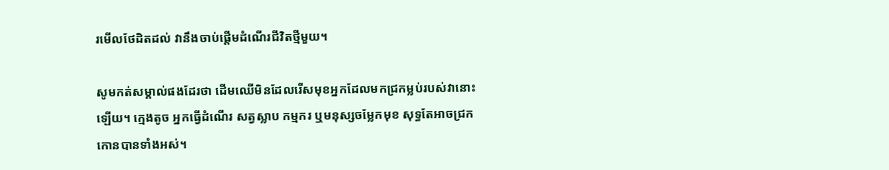រមើលថែដិតដល់ វានឹងចាប់ផ្តើមដំណើរជីវិតថ្មីមួយ។

សូមកត់សម្គាល់ផងដែរថា ដើមឈើមិនដែលរើសមុខអ្នកដែលមកជ្រកម្លប់របស់វានោះឡើយ។ ក្មេងតូច អ្នកធ្វើដំណើរ សត្វស្លាប កម្មករ ឬមនុស្សចម្លែកមុខ សុទ្ធតែអាចជ្រកកោនបានទាំងអស់។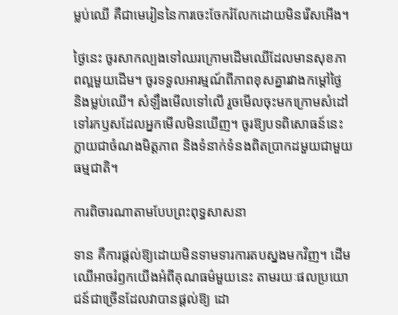ម្លប់ឈើ គឺជាមេរៀននៃការចេះចែករំលែកដោយមិនរើសអើង។

ថ្ងៃនេះ ចូរសាកល្បងទៅឈរក្រោមដើមឈើដែលមានសុខភាពល្អមួយដើម។ ចូរទទួលអារម្មណ៍ពីភាពខុសគ្នារវាងកម្ដៅថ្ងៃ និងម្លប់ឈើ។ សំឡឹងមើលទៅលើ រួចមើលចុះមកក្រោមសំដៅទៅរកឫសដែលអ្នកមើលមិនឃើញ។ ចូរឱ្យបទពិសោធន៍នេះ ក្លាយជាចំណងមិត្តភាព និងទំនាក់ទំនងពិតប្រាកដមួយជាមួយធម្មជាតិ។

ការពិចារណាតាមបែបព្រះពុទ្ធសាសនា

ទាន គឺការផ្តល់ឱ្យដោយមិនទាមទារការតបស្នងមកវិញ។ ដើមឈើអាចរំឭកយើងអំពីគុណធម៌មួយនេះ តាមរយៈផលប្រយោជន៍ជាច្រើនដែលវាបានផ្តល់ឱ្យ ដោ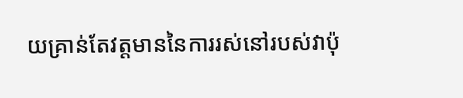យគ្រាន់តែវត្តមាននៃការរស់នៅរបស់វាប៉ុ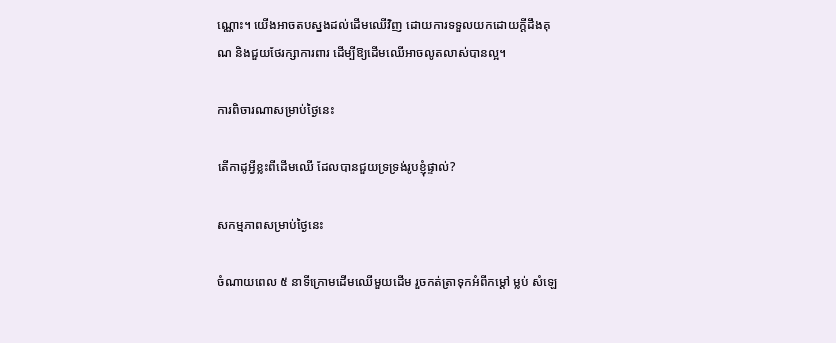ណ្ណោះ។ យើងអាចតបស្នងដល់ដើមឈើវិញ ដោយការទទួលយកដោយក្តីដឹងគុណ និងជួយថែរក្សាការពារ ដើម្បីឱ្យដើមឈើអាចលូតលាស់បានល្អ។

ការពិចារណាសម្រាប់ថ្ងៃនេះ

តើកាដូអ្វីខ្លះពីដើមឈើ ដែលបានជួយទ្រទ្រង់រូបខ្ញុំផ្ទាល់?

សកម្មភាពសម្រាប់ថ្ងៃនេះ

ចំណាយពេល ៥ នាទីក្រោមដើមឈើមួយដើម រួចកត់ត្រាទុកអំពីកម្ដៅ ម្លប់ សំឡេ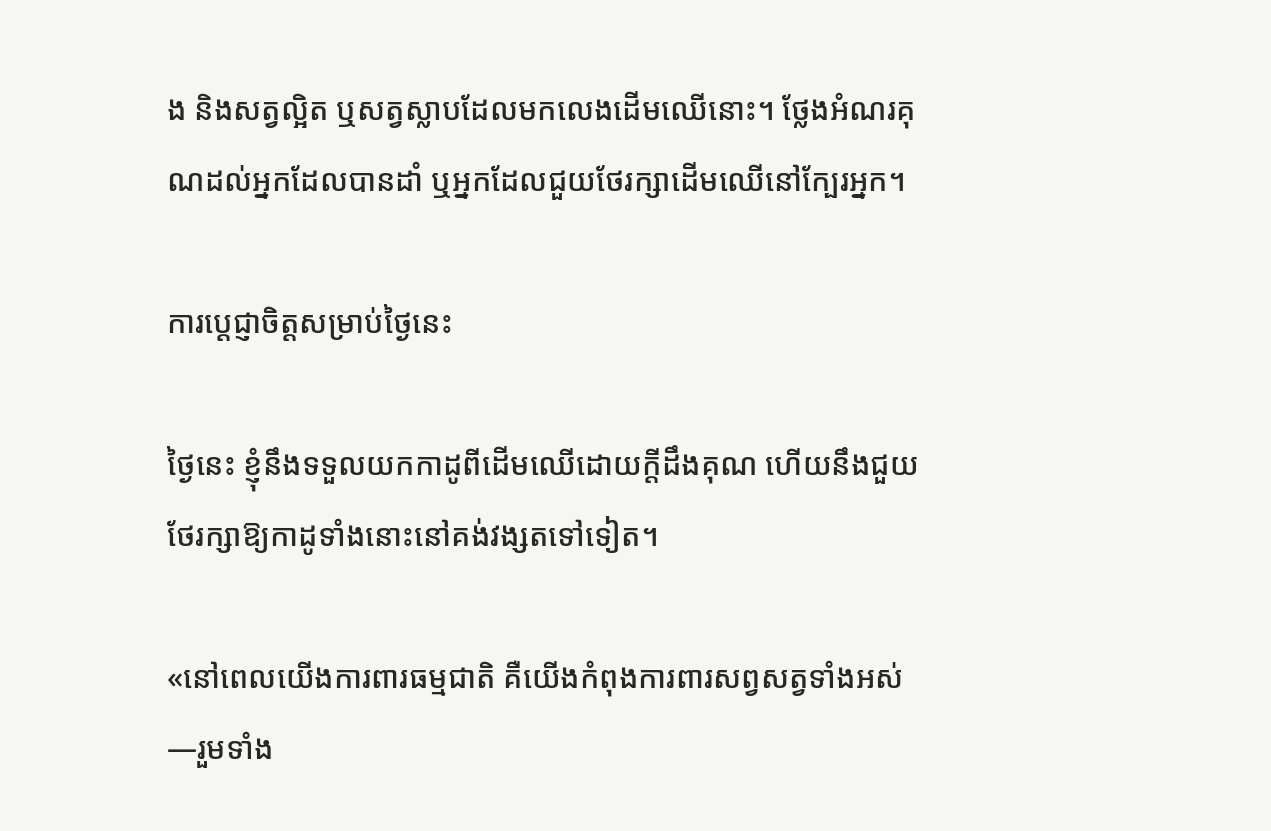ង និងសត្វល្អិត ឬសត្វស្លាបដែលមកលេងដើមឈើនោះ។ ថ្លែងអំណរគុណដល់អ្នកដែលបានដាំ ឬអ្នកដែលជួយថែរក្សាដើមឈើនៅក្បែរអ្នក។

ការប្តេជ្ញាចិត្តសម្រាប់ថ្ងៃនេះ

ថ្ងៃនេះ ខ្ញុំនឹងទទួលយកកាដូពីដើមឈើដោយក្តីដឹងគុណ ហើយនឹងជួយថែរក្សាឱ្យកាដូទាំងនោះនៅគង់វង្សតទៅទៀត។

«នៅពេលយើងការពារធម្មជាតិ គឺយើងកំពុងការពារសព្វសត្វទាំងអស់—រួមទាំង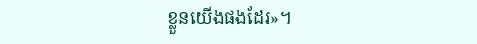ខ្លួនយើងផងដែរ»។